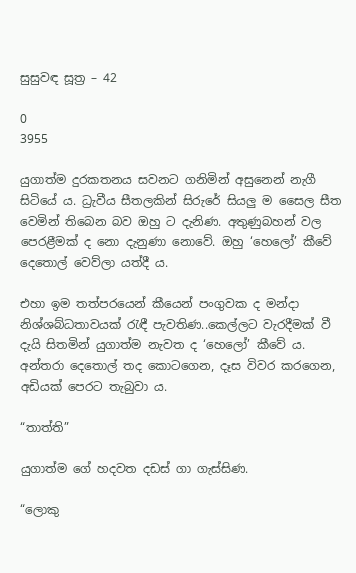සුසුවඳ සූත්‍ර – 42

0
3955

යුගාත්ම දුරකතනය සවනට ගනිමින් අසුනෙන් නැගී සිටියේ ය. ධ්‍රැවීය සීතලකින් සිරුරේ සියලු ම සෛල සීත වෙමින් තිබෙන බව ඔහු ට දැනිණ. අතුණුබහන් වල පෙරළීමක් ද නො දැනුණා නොවේ. ඔහු ‘හෙලෝ’ කීවේ දෙතොල් වෙව්ලා යත්දී ය.

එහා ඉම තත්පරයෙන් කීයෙන් පංගුවක ද මන්දා නිශ්ශබ්ධතාවයක් රැඳී පැවතිණ..කෙල්ලට වැරදීමක් වී දැයි සිතමින් යුගාත්ම නැවත ද ‘හෙලෝ’ කීවේ ය. අන්තරා දෙතොල් තද කොටගෙන, දෑස විවර කරගෙන, අඩියක් පෙරට තැබුවා ය.

“තාත්ති”

යුගාත්ම ගේ හදවත දඩස් ගා ගැස්සිණ.

“ලොකු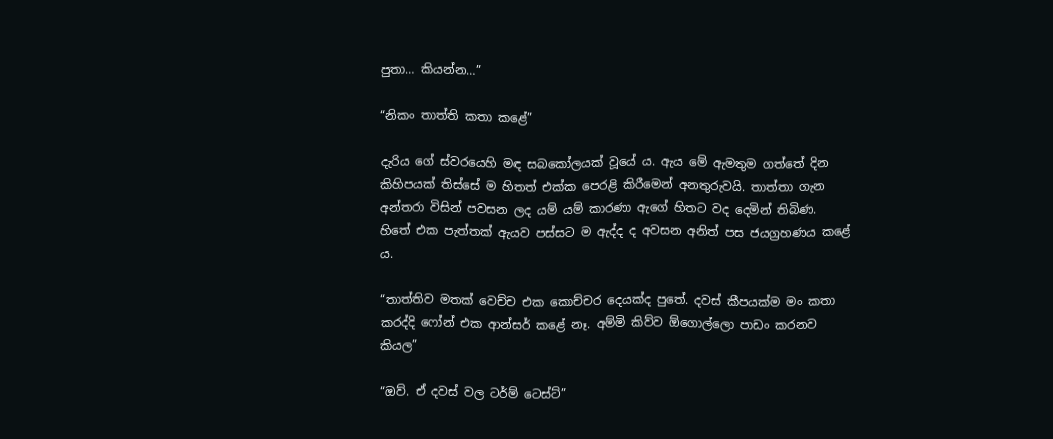පුතා… කියන්න…”

“නිකං තාත්ති කතා කළේ”

දැරිය ගේ ස්වරයෙහි මඳ සබකෝලයක් වූයේ ය. ඇය මේ ඇමතුම ගත්තේ දින කිහිපයක් තිස්සේ ම හිතත් එක්ක පෙරළි කිරීමෙන් අනතුරුවයි. තාත්තා ගැන අන්තරා විසින් පවසන ලද යම් යම් කාරණා ඇගේ හිතට වද දෙමින් තිබිණ. හිතේ එක පැත්තක් ඇයව පස්සට ම ඇද්ද ද අවසන අනිත් පස ජයග්‍රහණය කළේ ය.

“තාත්තිව මතක් වෙච්ච එක කොච්චර දෙයක්ද පුතේ. දවස් කීපයක්ම මං කතා කරද්දි ෆෝන් එක ආන්සර් කළේ නෑ. අම්මි කිව්ව ඕගොල්ලො පාඩං කරනව කියල”

“ඔව්. ඒ දවස් වල ටර්ම් ටෙස්ට්”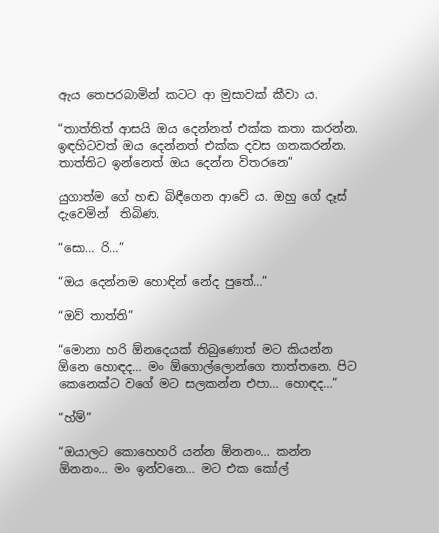ඇය තෙපරබාමින් කටට ආ මුසාවක් කීවා ය.

“තාත්තිත් ආසයි ඔය දෙන්නත් එක්ක කතා කරන්න. ඉඳහිටවත් ඔය දෙන්නත් එක්ක දවස ගතකරන්න. තාත්තිට ඉන්නෙත් ඔය දෙන්න විතරනෙ”

යුගාත්ම ගේ හඬ බිඳීගෙන ආවේ ය. ඔහු ගේ දෑස් දැවෙමින්  තිබිණ.

“සො… රි…”

“ඔය දෙන්නම හොඳින් නේද පුතේ…”

“ඔව් තාත්ති”

“මොනා හරි ඕනදෙයක් තිබුණොත් මට කියන්න ඕනෙ හොඳද… මං ඕගොල්ලොන්ගෙ තාත්තනෙ. පිට කෙනෙක්ට වගේ මට සලකන්න එපා… හොඳද…”

“හ්ම්”

“ඔයාලට කොහෙහරි යන්න ඕනනං… කන්න ඕනනං… මං ඉන්වනෙ… මට එක කෝල්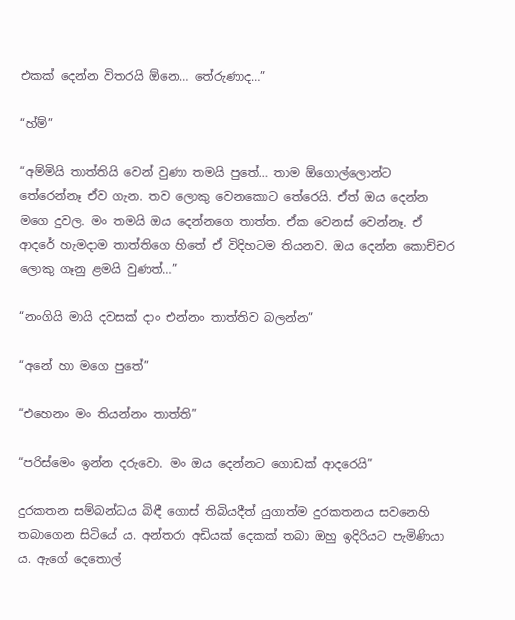එකක් දෙන්න විතරයි ඕනෙ… තේරුණාද…”

“හ්ම්”

“අම්මියි තාත්තියි වෙන් වුණා තමයි පුතේ… තාම ඕගොල්ලොන්ට තේරෙන්නෑ ඒව ගැන. තව ලොකු වෙනකොට තේරෙයි. ඒත් ඔය දෙන්න මගෙ දුවල. මං තමයි ඔය දෙන්නගෙ තාත්ත. ඒක වෙනස් වෙන්නෑ. ඒ ආදරේ හැමදාම තාත්තිගෙ හිතේ ඒ විදිහටම තියනව. ඔය දෙන්න කොච්චර ලොකු ගෑනු ළමයි වුණත්…”

“නංගියි මායි දවසක් දාං එන්නං තාත්තිව බලන්න”

“අනේ හා මගෙ පුතේ”

“එහෙනං මං තියන්නං තාත්ති”

“පරිස්මෙං ඉන්න දරුවො. මං ඔය දෙන්නට ගොඩක් ආදරෙයි”

දුරකතන සම්බන්ධය බිඳී ගොස් තිබියදීත් යුගාත්ම දුරකතනය සවනෙහි තබාගෙන සිටියේ ය. අන්තරා අඩියක් දෙකක් තබා ඔහු ඉදිරියට පැමිණියා ය. ඇගේ දෙතොල්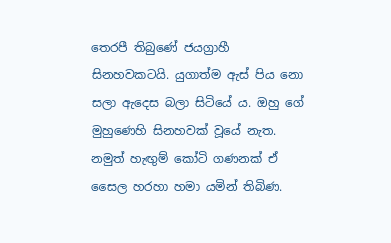තෙරපී තිබුණේ ජයග්‍රාහී සිනහවකටයි. යුගාත්ම ඇස් පිය නො සලා ඇදෙස බලා සිටියේ ය. ඔහු ගේ මුහුණෙහි සිනහවක් වූයේ නැත. නමුත් හැඟුම් කෝටි ගණනක් ඒ සෛල හරහා හමා යමින් තිබිණ.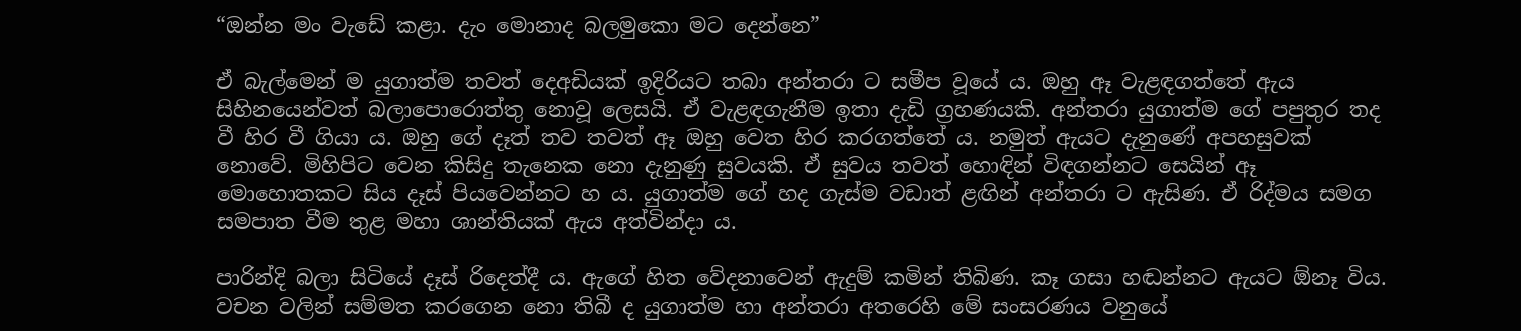“ඔන්න මං වැඩේ කළා. දැං මොනාද බලමුකො මට දෙන්නෙ”

ඒ බැල්මෙන් ම යුගාත්ම තවත් දෙඅඩියක් ඉදිරියට තබා අන්තරා ට සමීප වූයේ ය. ඔහු ඈ වැළඳගත්තේ ඇය සිහිනයෙන්වත් බලාපොරොත්තු නොවූ ලෙසයි. ඒ වැළඳගැනීම ඉතා දැඩි ග්‍රහණයකි. අන්තරා යුගාත්ම ගේ පපුතුර තද වී හිර වී ගියා ය. ඔහු ගේ දෑත් තව තවත් ඈ ඔහු වෙත හිර කරගත්තේ ය. නමුත් ඇයට දැනුණේ අපහසුවක් නොවේ. මිහිපිට වෙන කිසිදු තැනෙක නො දැනුණු සුවයකි. ඒ සුවය තවත් හොඳින් විඳගන්නට සෙයින් ඈ මොහොතකට සිය දෑස් පියවෙන්නට හ ය. යුගාත්ම ගේ හද ගැස්ම වඩාත් ළඟින් අන්තරා ට ඇසිණ. ඒ රිද්මය සමග සමපාත වීම තුළ මහා ශාන්තියක් ඇය අත්වින්දා ය.

පාරින්දි බලා සිටියේ දෑස් රිදෙත්දී ය. ඇගේ හිත වේදනාවෙන් ඇදුම් කමින් තිබිණ. කෑ ගසා හඬන්නට ඇයට ඕනෑ විය. වචන වලින් සම්මත කරගෙන නො තිබී ද යුගාත්ම හා අන්තරා අතරෙහි මේ සංසරණය වනුයේ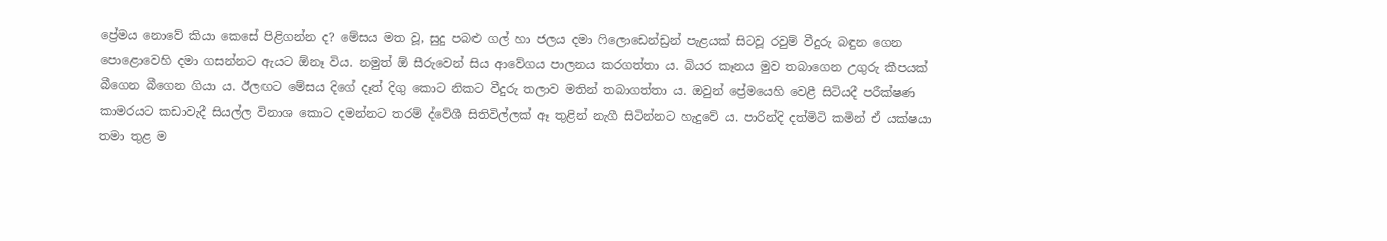ප්‍රේමය නොවේ කියා කෙසේ පිළිගන්න ද? මේසය මත වූ, සුදු පබළු ගල් හා ජලය දමා ෆිලොඩෙන්ඩ්‍රන් පැළයක් සිටවූ රවුම් වීදුරු බඳුන ගෙන පොළොවෙහි දමා ගසන්නට ඇයට ඕනෑ විය. නමුත් ඕ සීරුවෙන් සිය ආවේගය පාලනය කරගත්තා ය. බියර කෑනය මුව තබාගෙන උගුරු කීපයක් බීගෙන බීගෙන ගියා ය. ඊලඟට මේසය දිගේ දෑත් දිගු කොට නිකට වීදුරු තලාව මතින් තබාගත්තා ය. ඔවුන් ප්‍රේමයෙහි වෙළී සිටියදී පරීක්ෂණ කාමරයට කඩාවැදී සියල්ල විනාශ කොට දමන්නට තරම් ද්වේශී සිතිවිල්ලක් ඈ තුළින් නැගී සිටින්නට හැදුවේ ය. පාරින්දි දත්මිටි කමින් ඒ යක්ෂයා තමා තුළ ම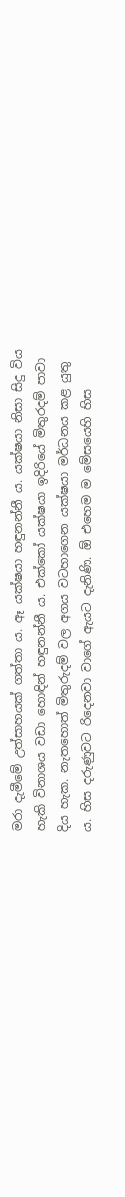මරා දැමීමේ උත්සාහයක් ගත්තා ය. ඈ යක්ෂයා හඳුනන්නී ය. යක්ෂයා නිසා සිදු විය හැකි විනාශය වඩා හොඳින් හඳුනන්නී ය. එක්කෝ යක්ෂයා ඉදිරියේ මිතුරදම් පාවා දිය හැක. නැතහොත් මිතුරුදම් වල අගය වටහාගෙන යක්ෂයා මර්ධනය කළ යුතු ය. හිස දරුණුවට රිදෙනවා වාගේ ඇයට දැනිණි. ඕ එහෙම ම මේසයෙහි හිස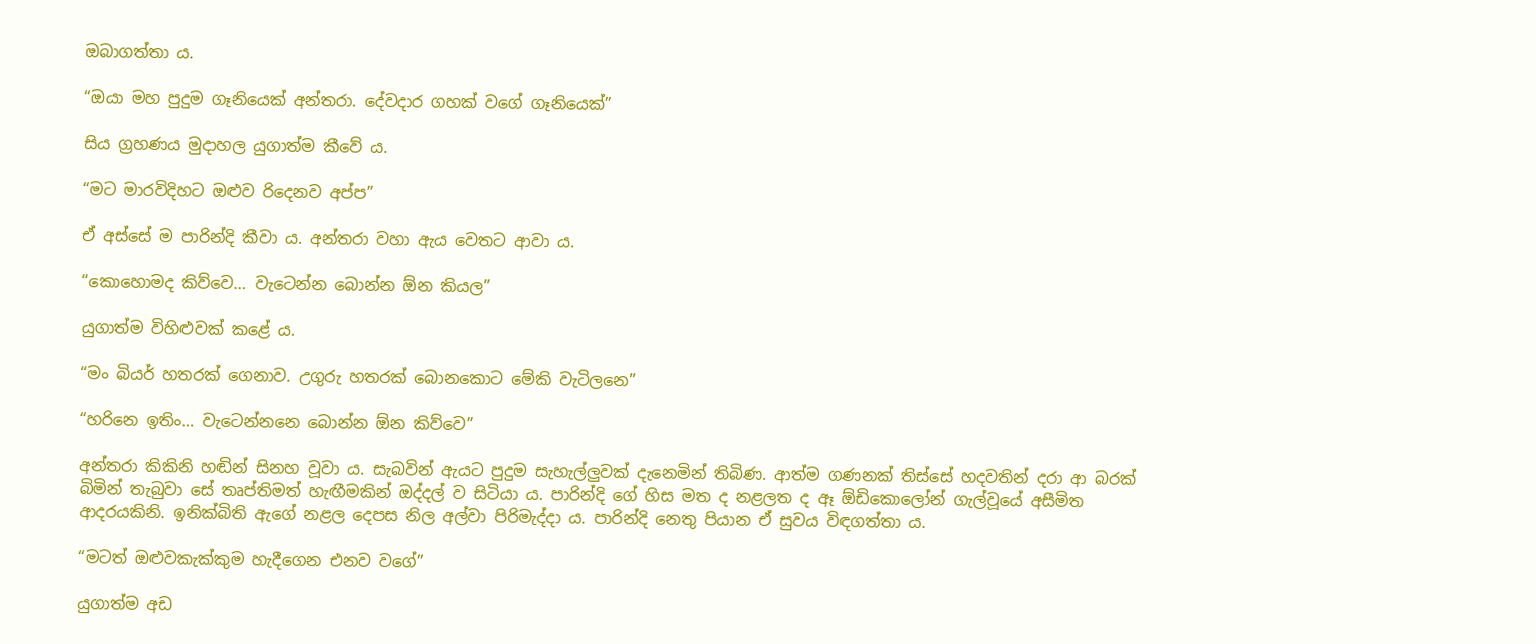ඔබාගත්තා ය.

“ඔයා මහ පුදුම ගෑනියෙක් අන්තරා. දේවදාර ගහක් වගේ ගෑනියෙක්”

සිය ග්‍රහණය මුදාහල යුගාත්ම කීවේ ය.

“මට මාරවිදිහට ඔළුව රිදෙනව අප්ප”

ඒ අස්සේ ම පාරින්දි කීවා ය. අන්තරා වහා ඇය වෙතට ආවා ය.

“කොහොමද කිව්වෙ… වැටෙන්න බොන්න ඕන කියල”

යුගාත්ම විහිළුවක් කළේ ය.

“මං බියර් හතරක් ගෙනාව. උගුරු හතරක් බොනකොට මේකි වැටිලනෙ”

“හරිනෙ ඉතිං… වැටෙන්නනෙ බොන්න ඕන කිව්වෙ”

අන්තරා කිකිනි හඬින් සිනහ වූවා ය. සැබවින් ඇයට පුදුම සැහැල්ලුවක් දැනෙමින් තිබිණ. ආත්ම ගණනක් තිස්සේ හදවතින් දරා ආ බරක් බිමින් තැබුවා සේ තෘප්තිමත් හැඟීමකින් ඔද්දල් ව සිටියා ය. පාරින්දි ගේ හිස මත ද නළලත ද ඈ ඕඩිකොලෝන් ගැල්වූයේ අසීමිත ආදරයකිනි. ඉනික්බිති ඇගේ නළල දෙපස නිල අල්වා පිරිමැද්දා ය. පාරින්දි නෙතු පියාන ඒ සුවය විඳගත්තා ය.

“මටත් ඔළුවකැක්කුම හැදීගෙන එනව වගේ”

යුගාත්ම අඩ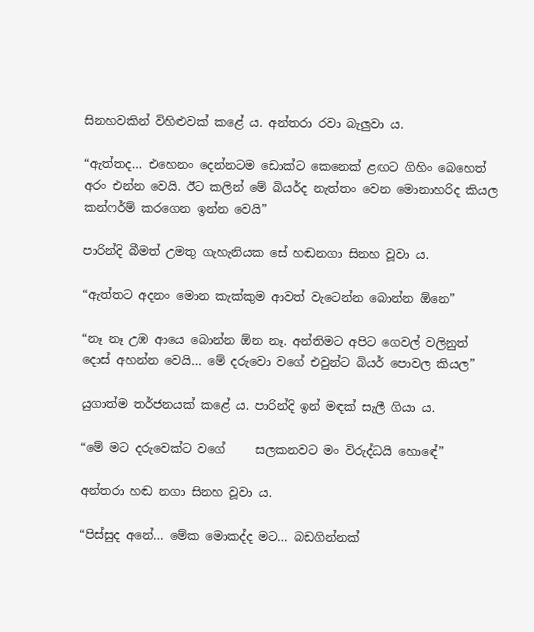සිනහවකින් විහිළුවක් කළේ ය. අන්තරා රවා බැලුවා ය.

“ඇත්තද… එහෙනං දෙන්නටම ඩොක්ට කෙනෙක් ළඟට ගිහිං බෙහෙත් අරං එන්න වෙයි. ඊට කලින් මේ බියර්ද නැත්තං වෙන මොනාහරිද කියල කන්ෆර්ම් කරගෙන ඉන්න වෙයි”

පාරින්දි බීමත් උමතු ගැහැනියක සේ හඬනගා සිනහ වූවා ය.

“ඇත්තට අදනං මොන කැක්කුම ආවත් වැටෙන්න බොන්න ඕනෙ”

“නෑ නෑ උඹ ආයෙ බොන්න ඕන නෑ. අන්තිමට අපිට ගෙවල් වලිනුත් දොස් අහන්න වෙයි… මේ දරුවො වගේ එවුන්ට බියර් පොවල කියල”

යුගාත්ම තර්ජනයක් කළේ ය. පාරින්දි ඉන් මඳක් සැලී ගියා ය.

“මේ මට දරුවෙක්ට වගේ     සලකනවට මං විරුද්ධයි හොඳේ”

අන්තරා හඬ නගා සිනහ වූවා ය.

“පිස්සුද අනේ… මේක මොකද්ද මට… බඩගින්නක්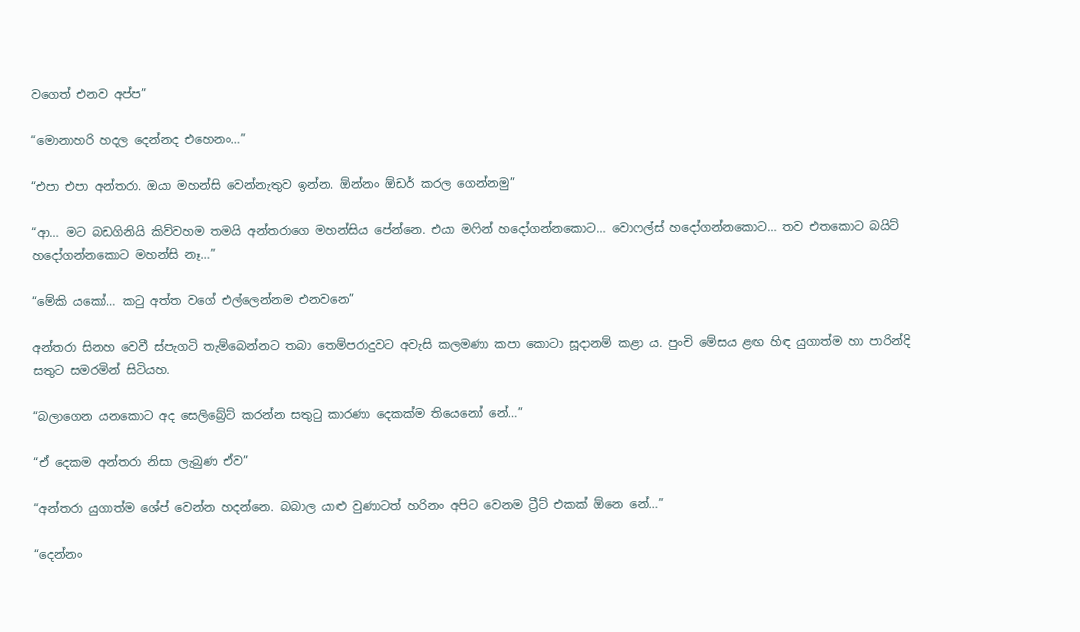වගෙත් එනව අප්ප”

“මොනාහරි හදල දෙන්නද එහෙනං…”

“එපා එපා අන්තරා. ඔයා මහන්සි වෙන්නැතුව ඉන්න. ඕන්නං ඕඩර් කරල ගෙන්නමු”

“ආ… මට බඩගිනියි කිව්වහම තමයි අන්තරාගෙ මහන්සිය පේන්නෙ. එයා මෆින් හදෝගන්නකොට… වොෆල්ස් හදෝගන්නකොට… තව එතකොට බයිට් හදෝගන්නකොට මහන්සි නෑ…”

“මේකි යකෝ… කටු අත්ත වගේ එල්ලෙන්නම එනවනෙ”

අන්තරා සිනහ වෙවී ස්පැගටි තැම්බෙන්නට තබා තෙම්පරාදුවට අවැසි කලමණා කපා කොටා සූදානම් කළා ය. පුංචි මේසය ළඟ හිඳ යුගාත්ම හා පාරින්දි සතුට සමරමින් සිටියහ.

“බලාගෙන යනකොට අද සෙලිබ්‍රේට් කරන්න සතුටු කාරණා දෙකක්ම තියෙනෝ නේ…”

“ඒ දෙකම අන්තරා නිසා ලැබුණ ඒව”

“අන්තරා යුගාත්ම ශේප් වෙන්න හදන්නෙ. බබාල යාළු වුණාටත් හරිනං අපිට වෙනම ට්‍රීට් එකක් ඕනෙ නේ…”

“දෙන්නං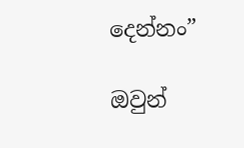දෙන්නං”

ඔවුන්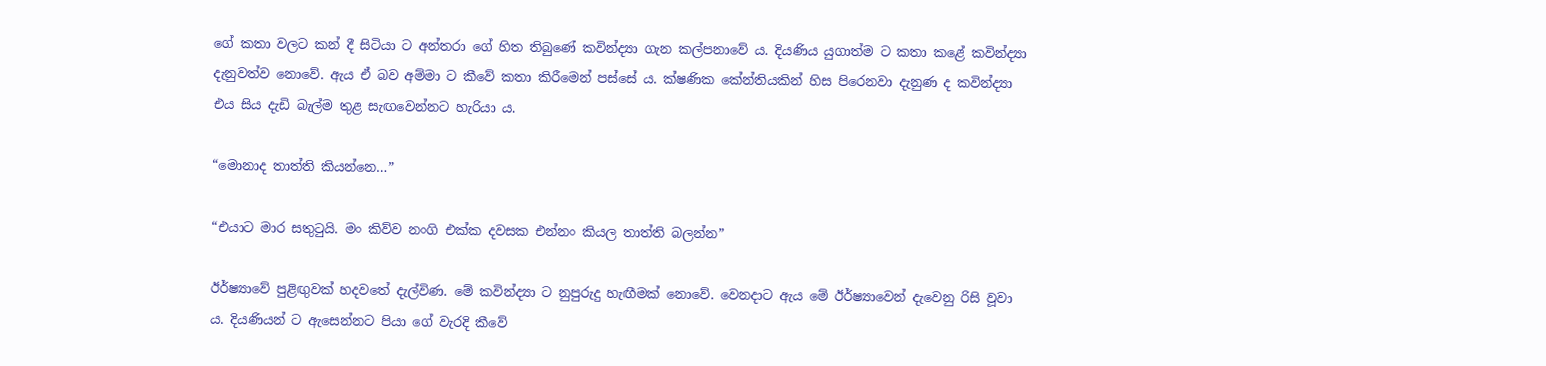ගේ කතා වලට කන් දී සිටියා ට අන්තරා ගේ හිත තිබුණේ කවින්ද්‍යා ගැන කල්පනාවේ ය. දියණිය යුගාත්ම ට කතා කළේ කවින්ද්‍යා දැනුවත්ව නොවේ. ඇය ඒ බව අම්මා ට කීවේ කතා කිරීමෙන් පස්සේ ය. ක්ෂණික කේන්තියකින් හිස පිරෙනවා දැනුණ ද කවින්ද්‍යා එය සිය දැඩි බැල්ම තුළ සැඟවෙන්නට හැරියා ය.

“මොනාද තාත්ති කියන්නෙ…”

“එයාට මාර සතුටුයි. මං කිව්ව නංගි එක්ක දවසක එන්නං කියල තාත්ති බලන්න”

ඊර්ෂ්‍යාවේ පුළිඟුවක් හදවතේ දැල්විණ. මේ කවින්ද්‍යා ට නුපුරුදු හැඟීමක් නොවේ. වෙනදාට ඇය මේ ඊර්ෂ්‍යාවෙන් දැවෙනු රිසි වූවා ය. දියණියන් ට ඇසෙන්නට පියා ගේ වැරදි කීවේ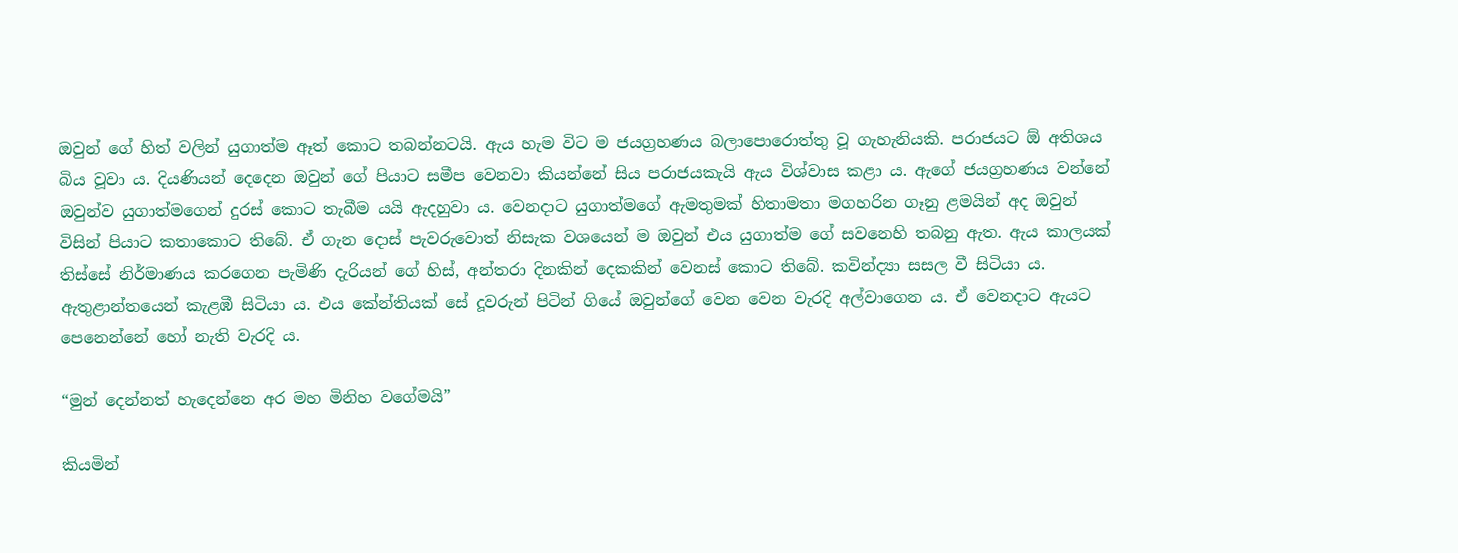ඔවුන් ගේ හිත් වලින් යුගාත්ම ඈත් කොට තබන්නටයි. ඇය හැම විට ම ජයග්‍රහණය බලාපොරොත්තු වූ ගැහැනියකි. පරාජයට ඕ අතිශය බිය වූවා ය. දියණියන් දෙදෙන ඔවුන් ගේ පියාට සමීප වෙනවා කියන්නේ සිය පරාජයකැයි ඇය විශ්වාස කළා ය. ඇගේ ජයග්‍රහණය වන්නේ ඔවුන්ව යුගාත්මගෙන් දුරස් කොට තැබීම යයි ඇදහුවා ය. වෙනදාට යුගාත්මගේ ඇමතුමක් හිතාමතා මගහරින ගෑනු ළමයින් අද ඔවුන් විසින් පියාට කතාකොට තිබේ. ඒ ගැන දොස් පැවරුවොත් නිසැක වශයෙන් ම ඔවුන් එය යුගාත්ම ගේ සවනෙහි තබනු ඇත. ඇය කාලයක් තිස්සේ නිර්මාණය කරගෙන පැමිණි දැරියන් ගේ හිස්, අන්තරා දිනකින් දෙකකින් වෙනස් කොට තිබේ. කවින්ද්‍යා සසල වී සිටියා ය. ඇතුළාන්තයෙන් කැළඹී සිටියා ය. එය කේන්තියක් සේ දූවරුන් පිටින් ගියේ ඔවුන්ගේ වෙන වෙන වැරදි අල්වාගෙන ය. ඒ වෙනදාට ඇයට පෙනෙන්නේ හෝ නැති වැරදි ය.

“මුන් දෙන්නත් හැදෙන්නෙ අර මහ මිනිහ වගේමයි”

කියමින්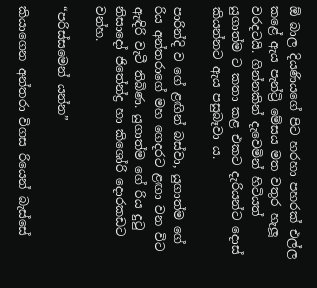ඕ බාල දියණියගේ පිට හරහා පහරක් එල්ල කළේ ඇය පැන්ට්‍රි මේසය මත වතුර හැලූ වරදටයි. ගින්නකින් දැවෙමින් හිටියත් යුගාත්ම ට කතා කළ එකට දැරියන්ට දොස් කියන්නට ඇය පසුබෑවා ය.

පාරින්දි ව ගේ ළඟින් බස්වා, යුගාත්ම ගේ රිය අන්තරාගේ මහ ගෙදරට ළඟා වන විට ඇඳිරි වැටී තිබිණ. යුගාත්ම ගේ රිය දුටු නිසාදෝ ජිතේන්ද්‍ර හා කිශෝරි දොරකඩට වන්හ.

“පරිස්සමෙන් යන්න”

කියාගෙන අන්තරා විගස රියෙන් බැස්සේ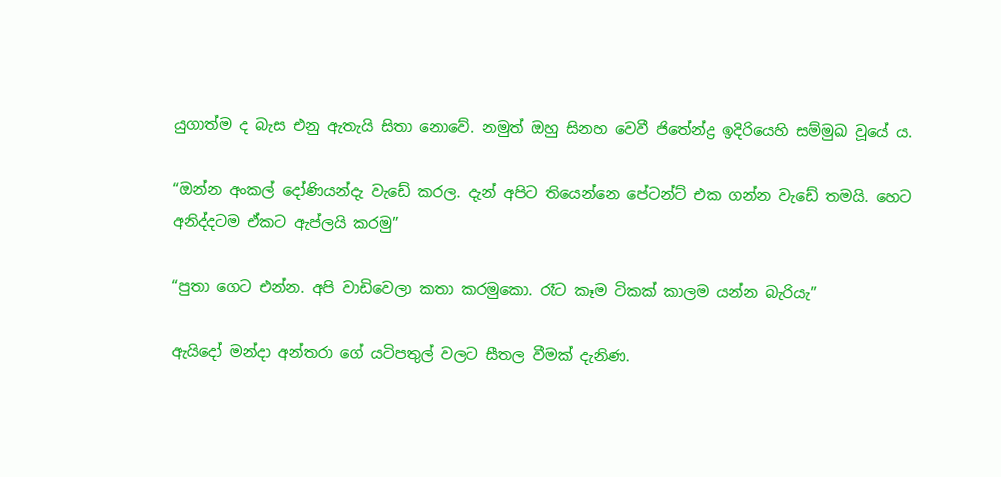යුගාත්ම ද බැස එනු ඇතැයි සිතා නොවේ. නමුත් ඔහු සිනහ වෙවී ජිතේන්ද්‍ර ඉදිරියෙහි සම්මුඛ වූයේ ය.

“ඔන්න අංකල් දෝණියන්දැ වැඩේ කරල. දැන් අපිට තියෙන්නෙ පේටන්ට් එක ගන්න වැඩේ තමයි. හෙට අනිද්දටම ඒකට ඇප්ලයි කරමු”

“පුතා ගෙට එන්න. අපි වාඩිවෙලා කතා කරමුකො. රෑට කෑම ටිකක් කාලම යන්න බැරියැ”

ඇයිදෝ මන්දා අන්තරා ගේ යටිපතුල් වලට සීතල වීමක් දැනිණ.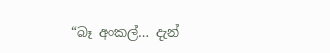“බෑ අංකල්… දැන්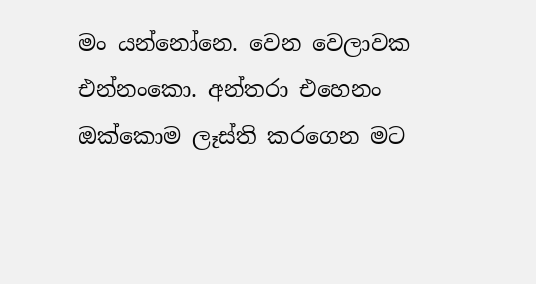මං යන්නෝනෙ. වෙන වෙලාවක එන්නංකො. අන්තරා එහෙනං ඔක්කොම ලෑස්ති කරගෙන මට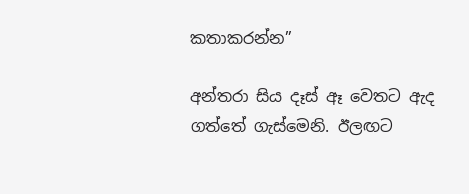කතාකරන්න”

අන්තරා සිය දෑස් ඈ වෙතට ඇද ගත්තේ ගැස්මෙනි. ඊලඟට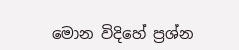මොන විදිහේ ප්‍රශ්න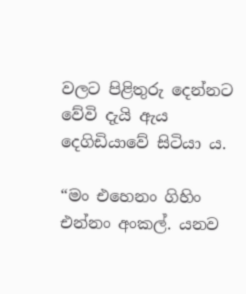වලට පිළිතුරු දෙන්නට වේවි දැයි ඇය දෙගිඩියාවේ සිටියා ය.

“මං එහෙනං ගිහිං එන්නං අංකල්. යනව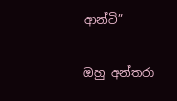ආන්ටි”

ඔහු අන්තරා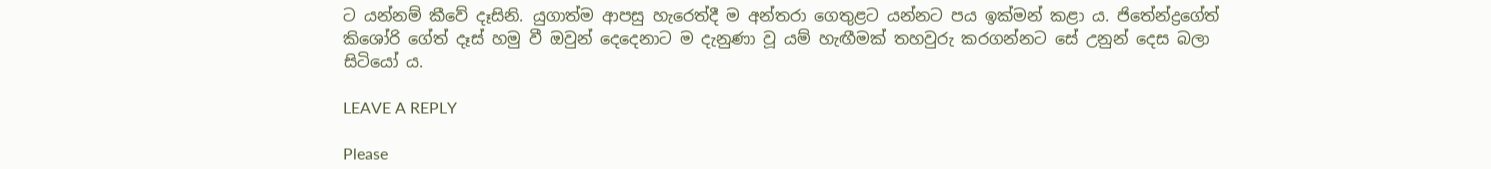ට යන්නම් කීවේ දෑසිනි. යුගාත්ම ආපසු හැරෙත්දී ම අන්තරා ගෙතුළට යන්නට පය ඉක්මන් කළා ය. ජිතේන්ද්‍රගේත් කිශෝරි ගේත් දෑස් හමු වී ඔවුන් දෙදෙනාට ම දැනුණා වූ යම් හැඟීමක් තහවුරු කරගන්නට සේ උනුන් දෙස බලා සිටියෝ ය.

LEAVE A REPLY

Please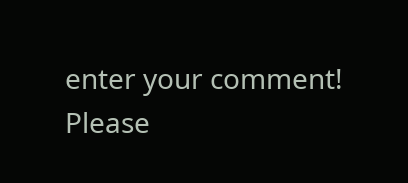enter your comment!
Please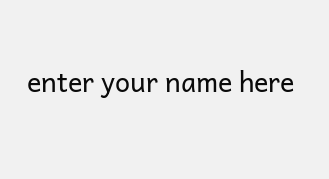enter your name here